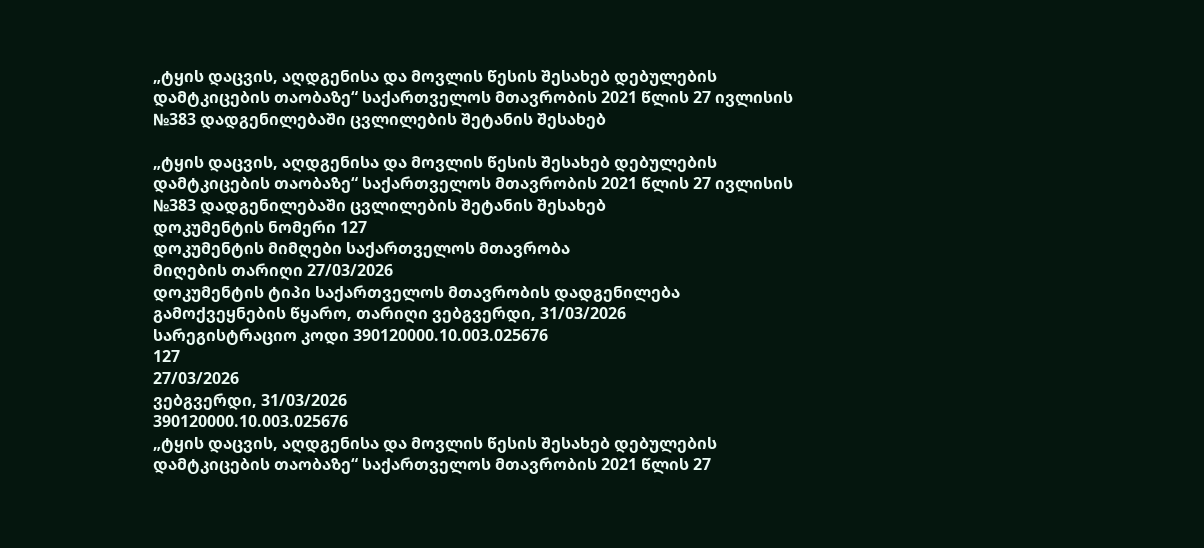„ტყის დაცვის, აღდგენისა და მოვლის წესის შესახებ დებულების დამტკიცების თაობაზე“ საქართველოს მთავრობის 2021 წლის 27 ივლისის №383 დადგენილებაში ცვლილების შეტანის შესახებ

„ტყის დაცვის, აღდგენისა და მოვლის წესის შესახებ დებულების დამტკიცების თაობაზე“ საქართველოს მთავრობის 2021 წლის 27 ივლისის №383 დადგენილებაში ცვლილების შეტანის შესახებ
დოკუმენტის ნომერი 127
დოკუმენტის მიმღები საქართველოს მთავრობა
მიღების თარიღი 27/03/2026
დოკუმენტის ტიპი საქართველოს მთავრობის დადგენილება
გამოქვეყნების წყარო, თარიღი ვებგვერდი, 31/03/2026
სარეგისტრაციო კოდი 390120000.10.003.025676
127
27/03/2026
ვებგვერდი, 31/03/2026
390120000.10.003.025676
„ტყის დაცვის, აღდგენისა და მოვლის წესის შესახებ დებულების დამტკიცების თაობაზე“ საქართველოს მთავრობის 2021 წლის 27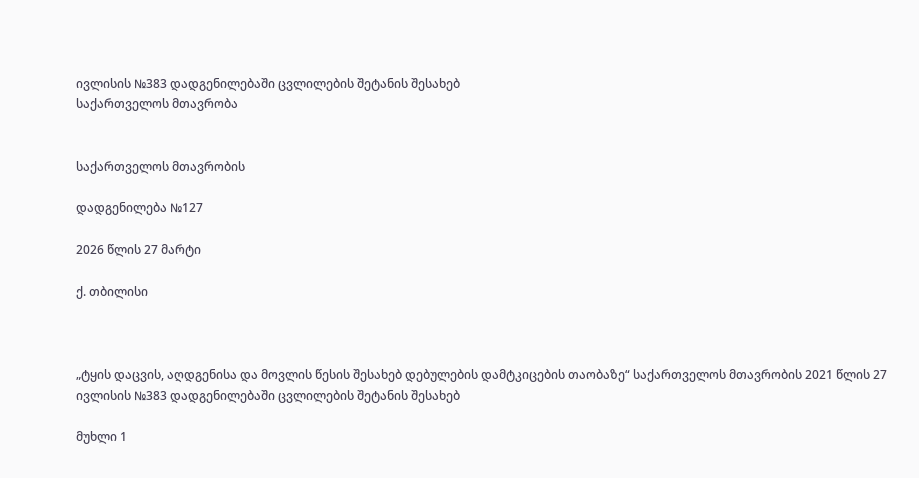ივლისის №383 დადგენილებაში ცვლილების შეტანის შესახებ
საქართველოს მთავრობა


საქართველოს მთავრობის

დადგენილება №127

2026 წლის 27 მარტი

ქ. თბილისი



„ტყის დაცვის, აღდგენისა და მოვლის წესის შესახებ დებულების დამტკიცების თაობაზე“ საქართველოს მთავრობის 2021 წლის 27 ივლისის №383 დადგენილებაში ცვლილების შეტანის შესახებ

მუხლი 1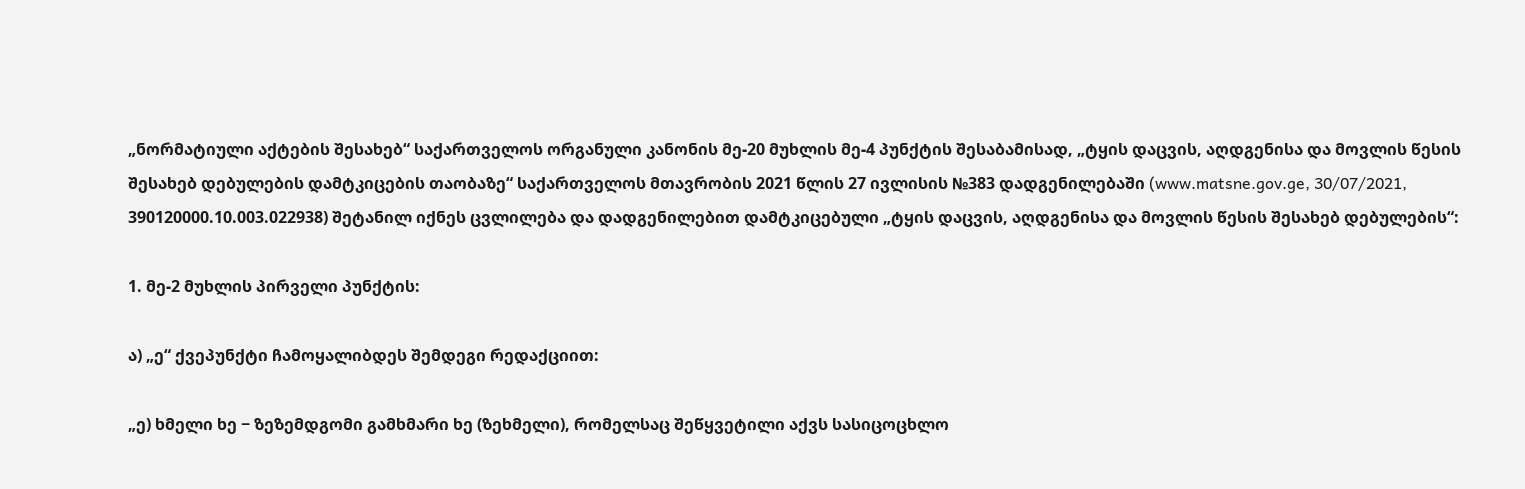„ნორმატიული აქტების შესახებ“ საქართველოს ორგანული კანონის მე-20 მუხლის მე-4 პუნქტის შესაბამისად, „ტყის დაცვის, აღდგენისა და მოვლის წესის შესახებ დებულების დამტკიცების თაობაზე“ საქართველოს მთავრობის 2021 წლის 27 ივლისის №383 დადგენილებაში (www.matsne.gov.ge, 30/07/2021, 390120000.10.003.022938) შეტანილ იქნეს ცვლილება და დადგენილებით დამტკიცებული „ტყის დაცვის, აღდგენისა და მოვლის წესის შესახებ დებულების“:

1. მე-2 მუხლის პირველი პუნქტის:

ა) „ე“ ქვეპუნქტი ჩამოყალიბდეს შემდეგი რედაქციით:

„ე) ხმელი ხე − ზეზემდგომი გამხმარი ხე (ზეხმელი), რომელსაც შეწყვეტილი აქვს სასიცოცხლო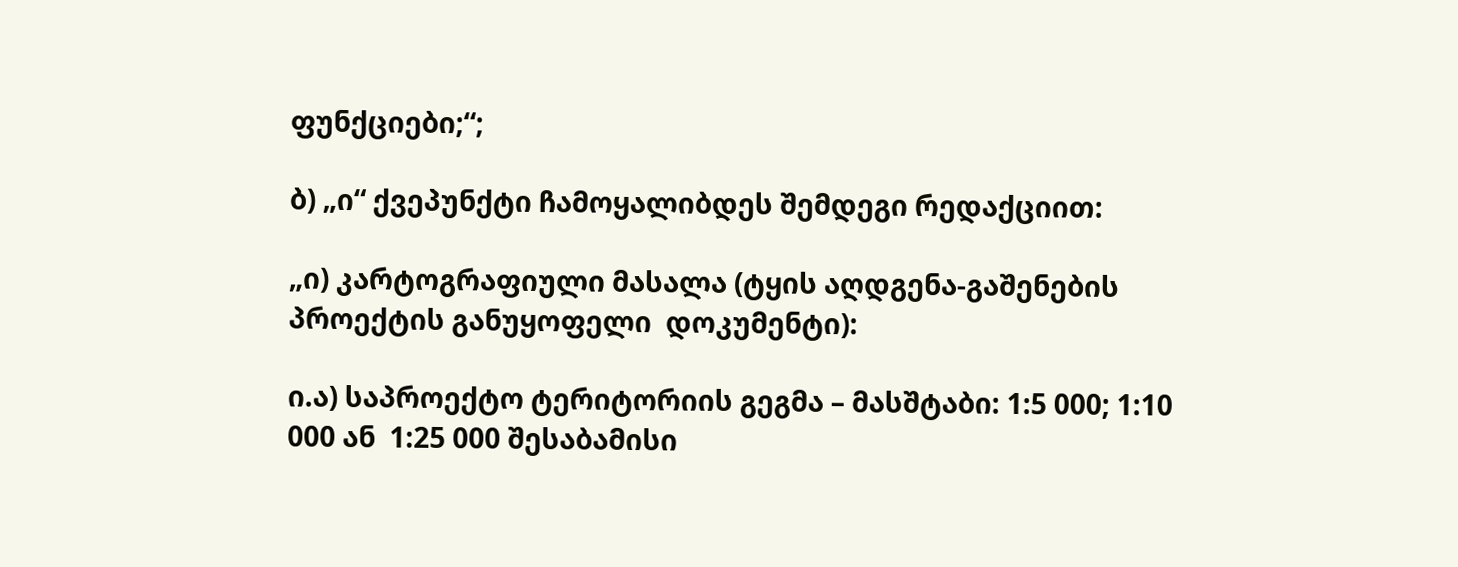ფუნქციები;“;

ბ) „ი“ ქვეპუნქტი ჩამოყალიბდეს შემდეგი რედაქციით:

„ი) კარტოგრაფიული მასალა (ტყის აღდგენა-გაშენების პროექტის განუყოფელი  დოკუმენტი):

ი.ა) საპროექტო ტერიტორიის გეგმა – მასშტაბი: 1:5 000; 1:10 000 ან  1:25 000 შესაბამისი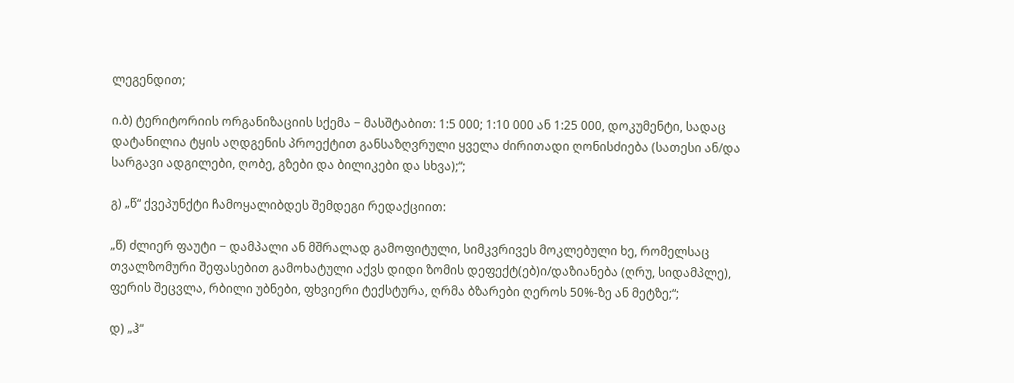ლეგენდით;

ი.ბ) ტერიტორიის ორგანიზაციის სქემა − მასშტაბით: 1:5 000; 1:10 000 ან 1:25 000, დოკუმენტი, სადაც დატანილია ტყის აღდგენის პროექტით განსაზღვრული ყველა ძირითადი ღონისძიება (სათესი ან/და სარგავი ადგილები, ღობე, გზები და ბილიკები და სხვა);“;

გ) „წ“ ქვეპუნქტი ჩამოყალიბდეს შემდეგი რედაქციით:

„წ) ძლიერ ფაუტი − დამპალი ან მშრალად გამოფიტული, სიმკვრივეს მოკლებული ხე, რომელსაც თვალზომური შეფასებით გამოხატული აქვს დიდი ზომის დეფექტ(ებ)ი/დაზიანება (ღრუ, სიდამპლე), ფერის შეცვლა, რბილი უბნები, ფხვიერი ტექსტურა, ღრმა ბზარები ღეროს 50%-ზე ან მეტზე;“;

დ) „ჰ“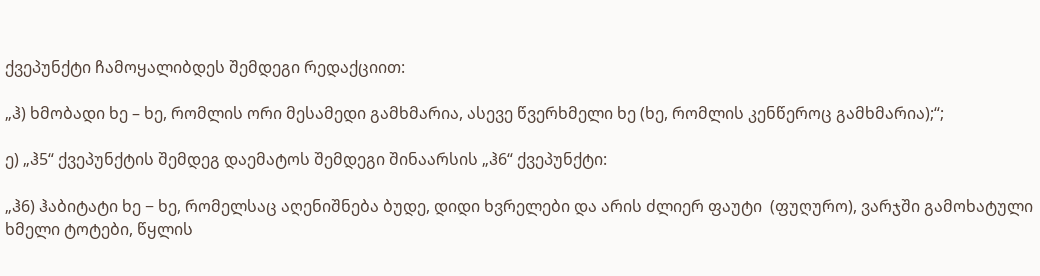ქვეპუნქტი ჩამოყალიბდეს შემდეგი რედაქციით:

„ჰ) ხმობადი ხე – ხე, რომლის ორი მესამედი გამხმარია, ასევე წვერხმელი ხე (ხე, რომლის კენწეროც გამხმარია);“;

ე) „ჰ5“ ქვეპუნქტის შემდეგ დაემატოს შემდეგი შინაარსის „ჰ6“ ქვეპუნქტი:

„ჰ6) ჰაბიტატი ხე − ხე, რომელსაც აღენიშნება ბუდე, დიდი ხვრელები და არის ძლიერ ფაუტი  (ფუღურო), ვარჯში გამოხატული ხმელი ტოტები, წყლის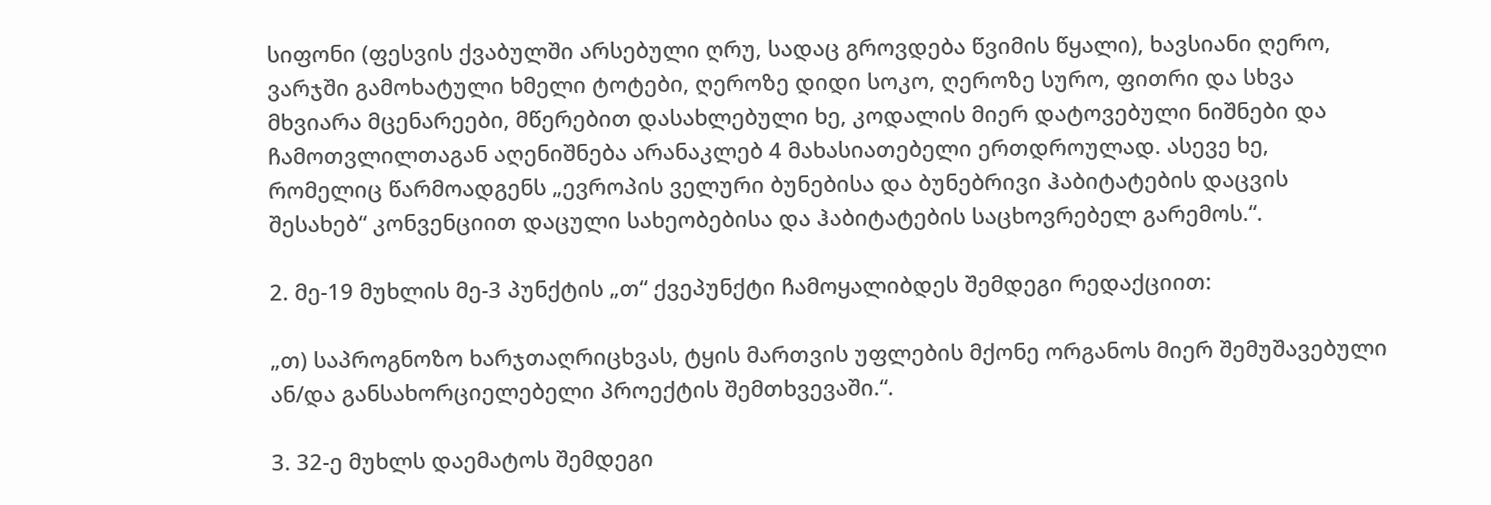სიფონი (ფესვის ქვაბულში არსებული ღრუ, სადაც გროვდება წვიმის წყალი), ხავსიანი ღერო, ვარჯში გამოხატული ხმელი ტოტები, ღეროზე დიდი სოკო, ღეროზე სურო, ფითრი და სხვა მხვიარა მცენარეები, მწერებით დასახლებული ხე, კოდალის მიერ დატოვებული ნიშნები და ჩამოთვლილთაგან აღენიშნება არანაკლებ 4 მახასიათებელი ერთდროულად. ასევე ხე, რომელიც წარმოადგენს „ევროპის ველური ბუნებისა და ბუნებრივი ჰაბიტატების დაცვის შესახებ“ კონვენციით დაცული სახეობებისა და ჰაბიტატების საცხოვრებელ გარემოს.“.

2. მე-19 მუხლის მე-3 პუნქტის „თ“ ქვეპუნქტი ჩამოყალიბდეს შემდეგი რედაქციით:

„თ) საპროგნოზო ხარჯთაღრიცხვას, ტყის მართვის უფლების მქონე ორგანოს მიერ შემუშავებული ან/და განსახორციელებელი პროექტის შემთხვევაში.“.

3. 32-ე მუხლს დაემატოს შემდეგი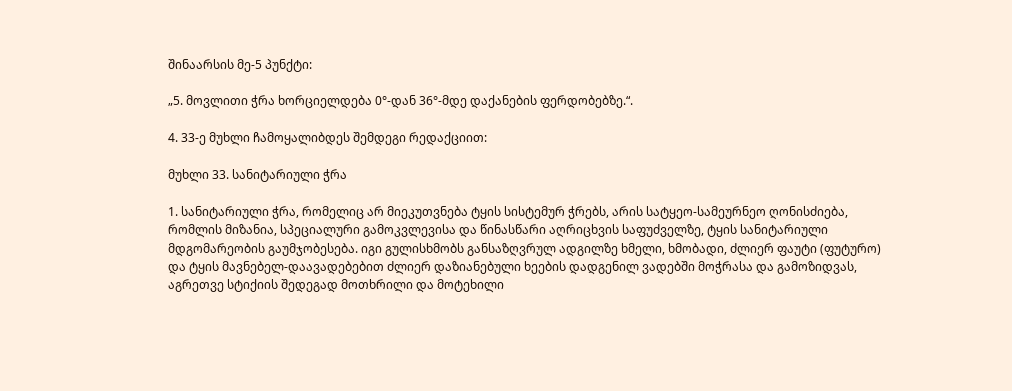შინაარსის მე-5 პუნქტი:

„5. მოვლითი ჭრა ხორციელდება 0°-დან 36°-მდე დაქანების ფერდობებზე.“.

4. 33-ე მუხლი ჩამოყალიბდეს შემდეგი რედაქციით:

მუხლი 33. სანიტარიული ჭრა

1. სანიტარიული ჭრა, რომელიც არ მიეკუთვნება ტყის სისტემურ ჭრებს, არის სატყეო-სამეურნეო ღონისძიება, რომლის მიზანია, სპეციალური გამოკვლევისა და წინასწარი აღრიცხვის საფუძველზე, ტყის სანიტარიული მდგომარეობის გაუმჯობესება. იგი გულისხმობს განსაზღვრულ ადგილზე ხმელი, ხმობადი, ძლიერ ფაუტი (ფუტურო) და ტყის მავნებელ-დაავადებებით ძლიერ დაზიანებული ხეების დადგენილ ვადებში მოჭრასა და გამოზიდვას, აგრეთვე სტიქიის შედეგად მოთხრილი და მოტეხილი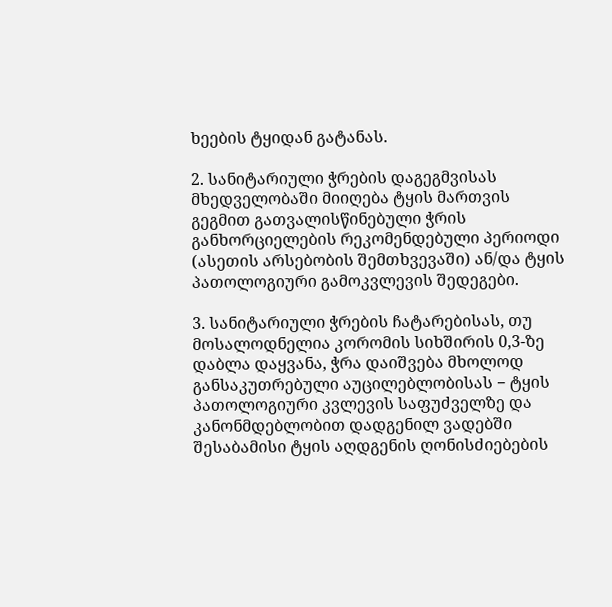ხეების ტყიდან გატანას.

2. სანიტარიული ჭრების დაგეგმვისას მხედველობაში მიიღება ტყის მართვის გეგმით გათვალისწინებული ჭრის განხორციელების რეკომენდებული პერიოდი (ასეთის არსებობის შემთხვევაში) ან/და ტყის პათოლოგიური გამოკვლევის შედეგები.

3. სანიტარიული ჭრების ჩატარებისას, თუ მოსალოდნელია კორომის სიხშირის 0,3-ზე დაბლა დაყვანა, ჭრა დაიშვება მხოლოდ განსაკუთრებული აუცილებლობისას − ტყის პათოლოგიური კვლევის საფუძველზე და კანონმდებლობით დადგენილ ვადებში შესაბამისი ტყის აღდგენის ღონისძიებების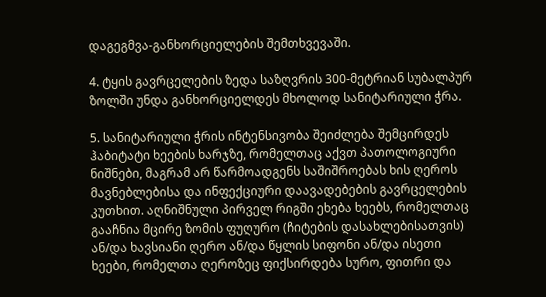დაგეგმვა-განხორციელების შემთხვევაში.

4. ტყის გავრცელების ზედა საზღვრის 300-მეტრიან სუბალპურ ზოლში უნდა განხორციელდეს მხოლოდ სანიტარიული ჭრა.

5. სანიტარიული ჭრის ინტენსივობა შეიძლება შემცირდეს ჰაბიტატი ხეების ხარჯზე, რომელთაც აქვთ პათოლოგიური ნიშნები, მაგრამ არ წარმოადგენს საშიშროებას ხის ღეროს მავნებლებისა და ინფექციური დაავადებების გავრცელების კუთხით. აღნიშნული პირველ რიგში ეხება ხეებს, რომელთაც გააჩნია მცირე ზომის ფუღურო (ჩიტების დასახლებისათვის) ან/და ხავსიანი ღერო ან/და წყლის სიფონი ან/და ისეთი ხეები, რომელთა ღეროზეც ფიქსირდება სურო, ფითრი და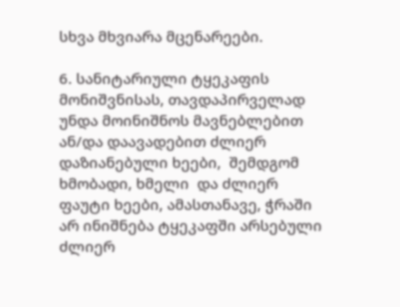სხვა მხვიარა მცენარეები.

6. სანიტარიული ტყეკაფის მონიშვნისას, თავდაპირველად უნდა მოინიშნოს მავნებლებით ან/და დაავადებით ძლიერ დაზიანებული ხეები,  შემდგომ ხმობადი, ხმელი  და ძლიერ ფაუტი ხეები, ამასთანავე, ჭრაში არ ინიშნება ტყეკაფში არსებული ძლიერ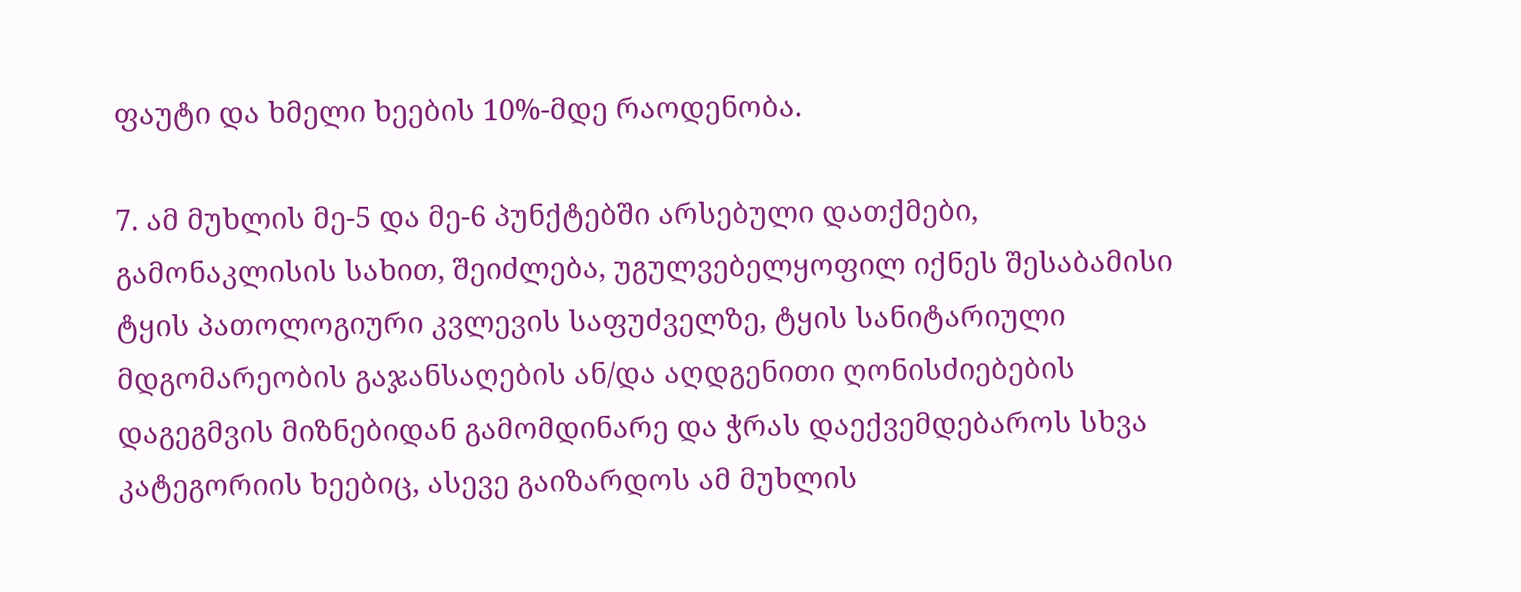ფაუტი და ხმელი ხეების 10%-მდე რაოდენობა.

7. ამ მუხლის მე-5 და მე-6 პუნქტებში არსებული დათქმები, გამონაკლისის სახით, შეიძლება, უგულვებელყოფილ იქნეს შესაბამისი ტყის პათოლოგიური კვლევის საფუძველზე, ტყის სანიტარიული მდგომარეობის გაჯანსაღების ან/და აღდგენითი ღონისძიებების დაგეგმვის მიზნებიდან გამომდინარე და ჭრას დაექვემდებაროს სხვა კატეგორიის ხეებიც, ასევე გაიზარდოს ამ მუხლის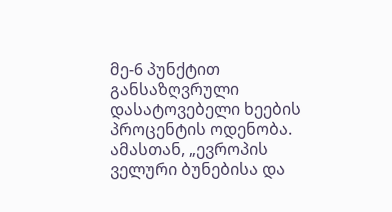მე-6 პუნქტით განსაზღვრული დასატოვებელი ხეების პროცენტის ოდენობა. ამასთან, „ევროპის ველური ბუნებისა და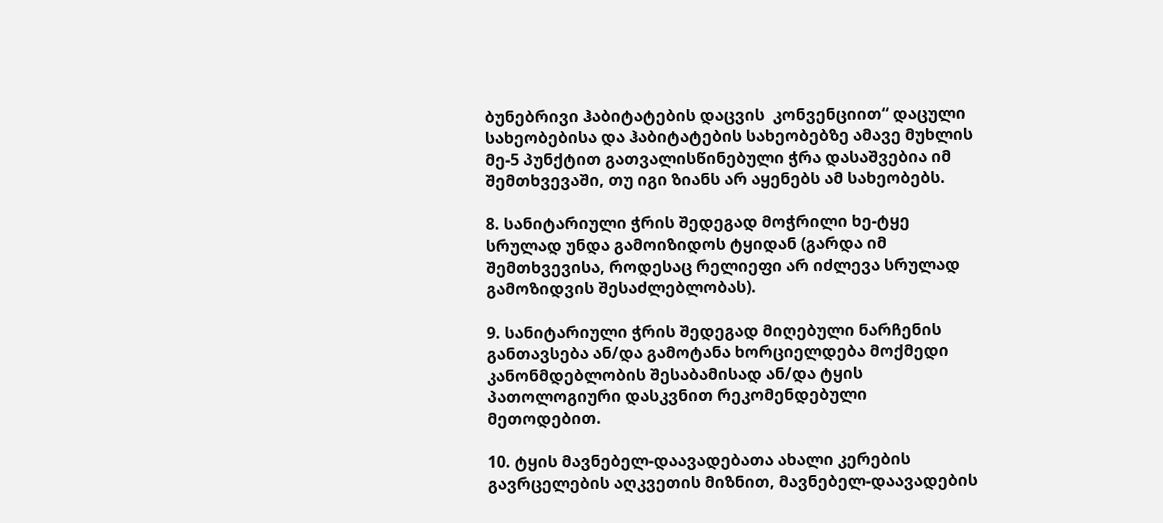ბუნებრივი ჰაბიტატების დაცვის  კონვენციით“ დაცული სახეობებისა და ჰაბიტატების სახეობებზე ამავე მუხლის მე-5 პუნქტით გათვალისწინებული ჭრა დასაშვებია იმ შემთხვევაში, თუ იგი ზიანს არ აყენებს ამ სახეობებს.

8. სანიტარიული ჭრის შედეგად მოჭრილი ხე-ტყე სრულად უნდა გამოიზიდოს ტყიდან (გარდა იმ შემთხვევისა, როდესაც რელიეფი არ იძლევა სრულად გამოზიდვის შესაძლებლობას).

9. სანიტარიული ჭრის შედეგად მიღებული ნარჩენის განთავსება ან/და გამოტანა ხორციელდება მოქმედი კანონმდებლობის შესაბამისად ან/და ტყის პათოლოგიური დასკვნით რეკომენდებული მეთოდებით.

10. ტყის მავნებელ-დაავადებათა ახალი კერების გავრცელების აღკვეთის მიზნით, მავნებელ-დაავადების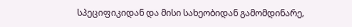სპეციფიკიდან და მისი სახეობიდან გამომდინარე,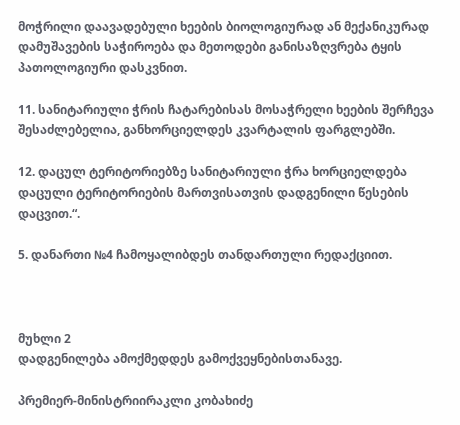მოჭრილი დაავადებული ხეების ბიოლოგიურად ან მექანიკურად დამუშავების საჭიროება და მეთოდები განისაზღვრება ტყის პათოლოგიური დასკვნით.

11. სანიტარიული ჭრის ჩატარებისას მოსაჭრელი ხეების შერჩევა შესაძლებელია, განხორციელდეს კვარტალის ფარგლებში.

12. დაცულ ტერიტორიებზე სანიტარიული ჭრა ხორციელდება დაცული ტერიტორიების მართვისათვის დადგენილი წესების დაცვით.“.

5. დანართი №4 ჩამოყალიბდეს თანდართული რედაქციით.



მუხლი 2
დადგენილება ამოქმედდეს გამოქვეყნებისთანავე.

პრემიერ-მინისტრიირაკლი კობახიძე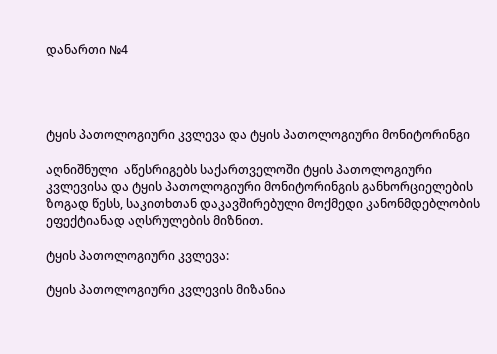დანართი №4




ტყის პათოლოგიური კვლევა და ტყის პათოლოგიური მონიტორინგი

აღნიშნული  აწესრიგებს საქართველოში ტყის პათოლოგიური კვლევისა და ტყის პათოლოგიური მონიტორინგის განხორციელების ზოგად წესს, საკითხთან დაკავშირებული მოქმედი კანონმდებლობის ეფექტიანად აღსრულების მიზნით.

ტყის პათოლოგიური კვლევა:

ტყის პათოლოგიური კვლევის მიზანია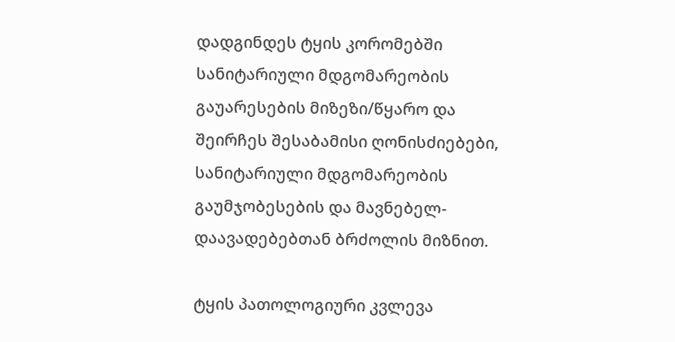დადგინდეს ტყის კორომებში სანიტარიული მდგომარეობის გაუარესების მიზეზი/წყარო და შეირჩეს შესაბამისი ღონისძიებები, სანიტარიული მდგომარეობის გაუმჯობესების და მავნებელ-დაავადებებთან ბრძოლის მიზნით.

ტყის პათოლოგიური კვლევა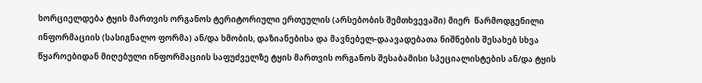ხორციელდება ტყის მართვის ორგანოს ტერიტორიული ერთეულის (არსებობის შემთხვევაში) მიერ  წარმოდგენილი ინფორმაციის (სასიგნალო ფორმა) ან/და ხმობის, დაზიანებისა და მავნებელ-დაავადებათა ნიშნების შესახებ სხვა წყაროებიდან მიღებული ინფორმაციის საფუძველზე ტყის მართვის ორგანოს შესაბამისი სპეციალისტების ან/და ტყის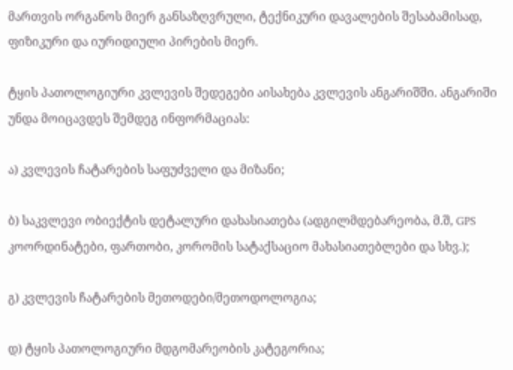მართვის ორგანოს მიერ განსაზღვრული, ტექნიკური დავალების შესაბამისად, ფიზიკური და იურიდიული პირების მიერ.

ტყის პათოლოგიური კვლევის შედეგები აისახება კვლევის ანგარიშში. ანგარიში უნდა მოიცავდეს შემდეგ ინფორმაციას:

ა) კვლევის ჩატარების საფუძველი და მიზანი;

ბ) საკვლევი ობიექტის დეტალური დახასიათება (ადგილმდებარეობა, მ.შ, GPS კოორდინატები, ფართობი, კორომის სატაქსაციო მახასიათებლები და სხვ.);

გ) კვლევის ჩატარების მეთოდები/მეთოდოლოგია;

დ) ტყის პათოლოგიური მდგომარეობის კატეგორია;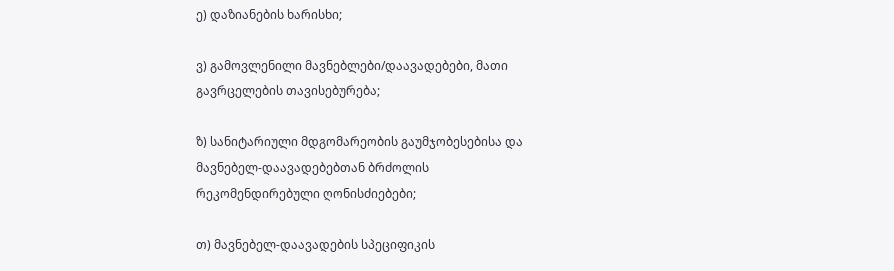ე) დაზიანების ხარისხი;

ვ) გამოვლენილი მავნებლები/დაავადებები, მათი გავრცელების თავისებურება;

ზ) სანიტარიული მდგომარეობის გაუმჯობესებისა და მავნებელ-დაავადებებთან ბრძოლის რეკომენდირებული ღონისძიებები;

თ) მავნებელ-დაავადების სპეციფიკის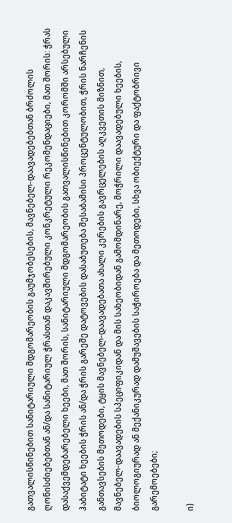გათვალისწინებით სანიტარიული მდგომარეობის გაუმჯობესების, მავნებელ-დაავადებებთან ბრძოლის ღონისძიებებთან ან/და სანიტარიულ ჭრასთან დაკავშირებული კონკრეტული რეკომენდაციები, მათ შორის: ჭრას დასაქვემდებარებელი ხეები, მათ შორის, სანიტარიული მდგომარეობის გათვალისწინებით კორომში არსებული ჰაბიტატი ხეების ჭრის ან/და ჭრის გარეშე დატოვების დასაბუთება შესაბამისი პროცენტულობით, ჭრის ნარჩენის განთავსების მეთოდები, ტყის მავნებელ-დაავადებათა ახალი კერების გავრცელების აღკვეთის მიზნით, მავნებელ-დაავადების სპეციფიკიდან და მის სახეობიდან გამომდინარე, მოჭრილი დაავადებული ხეების,  ბიოლოგიურად ან მექანიკურად დამუშავების საჭიროება და მეთოდები, სხვა ობიექტური და ფაქტობრივი გარემოებები;

ი)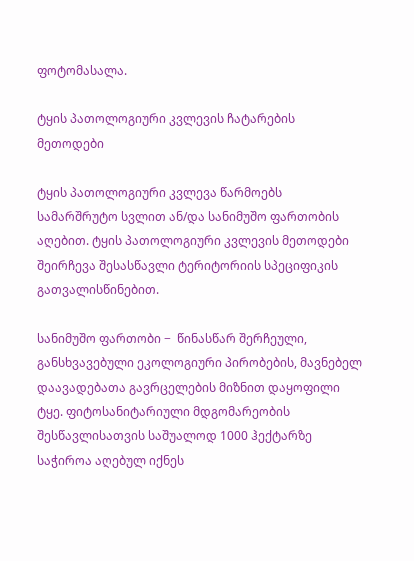ფოტომასალა.

ტყის პათოლოგიური კვლევის ჩატარების მეთოდები

ტყის პათოლოგიური კვლევა წარმოებს სამარშრუტო სვლით ან/და სანიმუშო ფართობის აღებით. ტყის პათოლოგიური კვლევის მეთოდები შეირჩევა შესასწავლი ტერიტორიის სპეციფიკის გათვალისწინებით.

სანიმუშო ფართობი −  წინასწარ შერჩეული,  განსხვავებული ეკოლოგიური პირობების, მავნებელ დაავადებათა გავრცელების მიზნით დაყოფილი ტყე. ფიტოსანიტარიული მდგომარეობის შესწავლისათვის საშუალოდ 1000 ჰექტარზე საჭიროა აღებულ იქნეს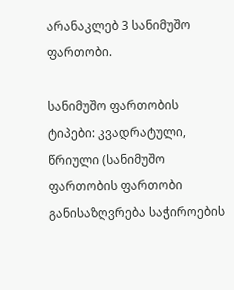არანაკლებ 3 სანიმუშო ფართობი.

სანიმუშო ფართობის ტიპები: კვადრატული, წრიული (სანიმუშო ფართობის ფართობი განისაზღვრება საჭიროების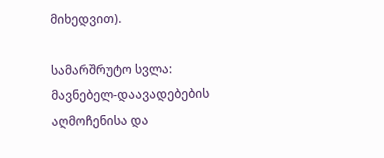მიხედვით).

სამარშრუტო სვლა: მავნებელ-დაავადებების აღმოჩენისა და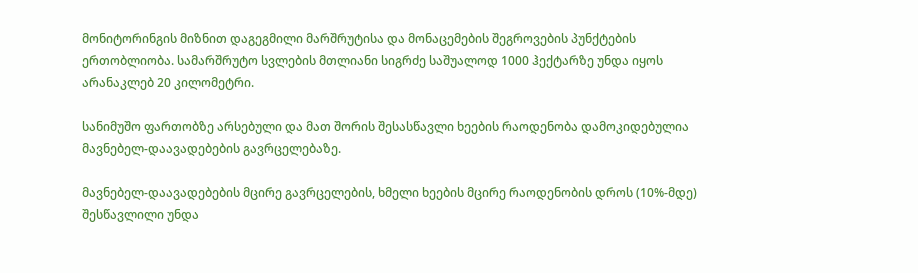მონიტორინგის მიზნით დაგეგმილი მარშრუტისა და მონაცემების შეგროვების პუნქტების ერთობლიობა. სამარშრუტო სვლების მთლიანი სიგრძე საშუალოდ 1000 ჰექტარზე უნდა იყოს არანაკლებ 20 კილომეტრი.

სანიმუშო ფართობზე არსებული და მათ შორის შესასწავლი ხეების რაოდენობა დამოკიდებულია მავნებელ-დაავადებების გავრცელებაზე.

მავნებელ-დაავადებების მცირე გავრცელების, ხმელი ხეების მცირე რაოდენობის დროს (10%-მდე)  შესწავლილი უნდა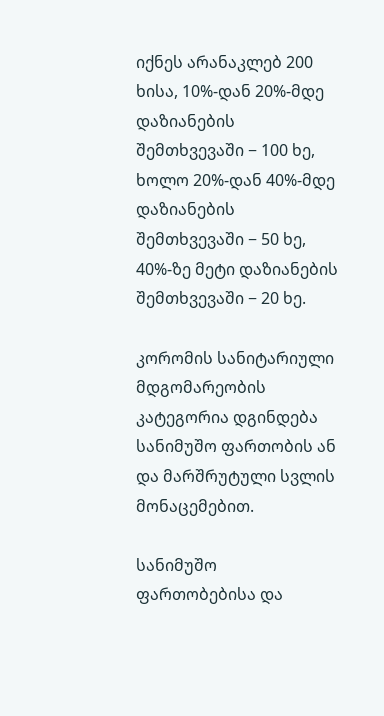იქნეს არანაკლებ 200 ხისა, 10%-დან 20%-მდე დაზიანების შემთხვევაში − 100 ხე, ხოლო 20%-დან 40%-მდე დაზიანების შემთხვევაში − 50 ხე, 40%-ზე მეტი დაზიანების შემთხვევაში − 20 ხე.

კორომის სანიტარიული მდგომარეობის კატეგორია დგინდება სანიმუშო ფართობის ან და მარშრუტული სვლის მონაცემებით.

სანიმუშო ფართობებისა და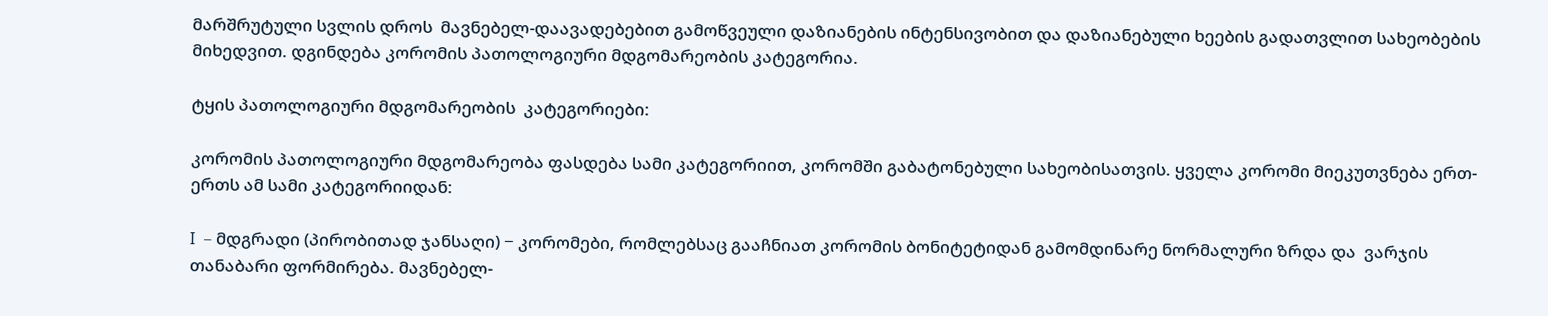მარშრუტული სვლის დროს  მავნებელ-დაავადებებით გამოწვეული დაზიანების ინტენსივობით და დაზიანებული ხეების გადათვლით სახეობების მიხედვით. დგინდება კორომის პათოლოგიური მდგომარეობის კატეგორია.

ტყის პათოლოგიური მდგომარეობის  კატეგორიები:

კორომის პათოლოგიური მდგომარეობა ფასდება სამი კატეგორიით, კორომში გაბატონებული სახეობისათვის. ყველა კორომი მიეკუთვნება ერთ-ერთს ამ სამი კატეგორიიდან:

I  – მდგრადი (პირობითად ჯანსაღი) − კორომები, რომლებსაც გააჩნიათ კორომის ბონიტეტიდან გამომდინარე ნორმალური ზრდა და  ვარჯის თანაბარი ფორმირება. მავნებელ-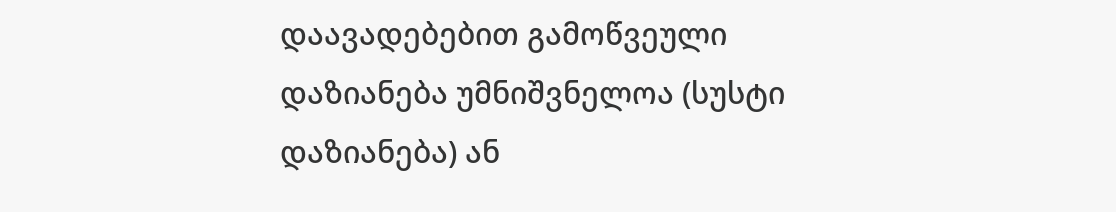დაავადებებით გამოწვეული დაზიანება უმნიშვნელოა (სუსტი დაზიანება) ან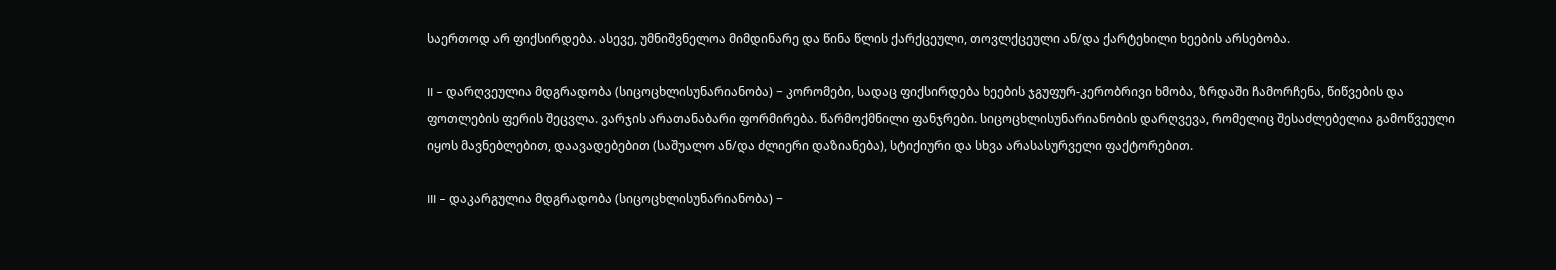საერთოდ არ ფიქსირდება. ასევე, უმნიშვნელოა მიმდინარე და წინა წლის ქარქცეული, თოვლქცეული ან/და ქარტეხილი ხეების არსებობა.

II – დარღვეულია მდგრადობა (სიცოცხლისუნარიანობა) − კორომები, სადაც ფიქსირდება ხეების ჯგუფურ-კერობრივი ხმობა, ზრდაში ჩამორჩენა, წიწვების და ფოთლების ფერის შეცვლა. ვარჯის არათანაბარი ფორმირება. წარმოქმნილი ფანჯრები. სიცოცხლისუნარიანობის დარღვევა, რომელიც შესაძლებელია გამოწვეული იყოს მავნებლებით, დაავადებებით (საშუალო ან/და ძლიერი დაზიანება), სტიქიური და სხვა არასასურველი ფაქტორებით.

III – დაკარგულია მდგრადობა (სიცოცხლისუნარიანობა) −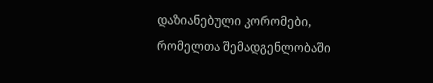დაზიანებული კორომები, რომელთა შემადგენლობაში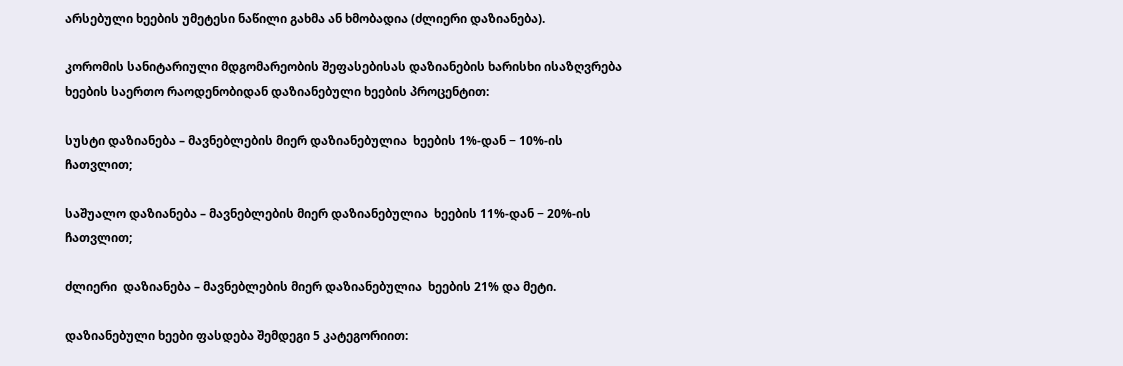არსებული ხეების უმეტესი ნაწილი გახმა ან ხმობადია (ძლიერი დაზიანება).

კორომის სანიტარიული მდგომარეობის შეფასებისას დაზიანების ხარისხი ისაზღვრება ხეების საერთო რაოდენობიდან დაზიანებული ხეების პროცენტით:

სუსტი დაზიანება – მავნებლების მიერ დაზიანებულია  ხეების 1%-დან − 10%-ის ჩათვლით;

საშუალო დაზიანება – მავნებლების მიერ დაზიანებულია  ხეების 11%-დან − 20%-ის ჩათვლით;

ძლიერი  დაზიანება – მავნებლების მიერ დაზიანებულია  ხეების 21% და მეტი.

დაზიანებული ხეები ფასდება შემდეგი 5 კატეგორიით: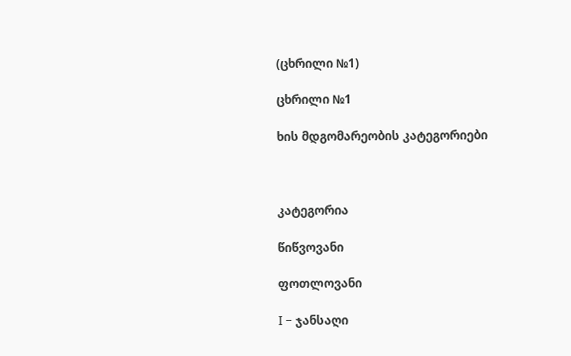(ცხრილი №1)

ცხრილი №1

ხის მდგომარეობის კატეგორიები



კატეგორია

წიწვოვანი

ფოთლოვანი

I − ჯანსაღი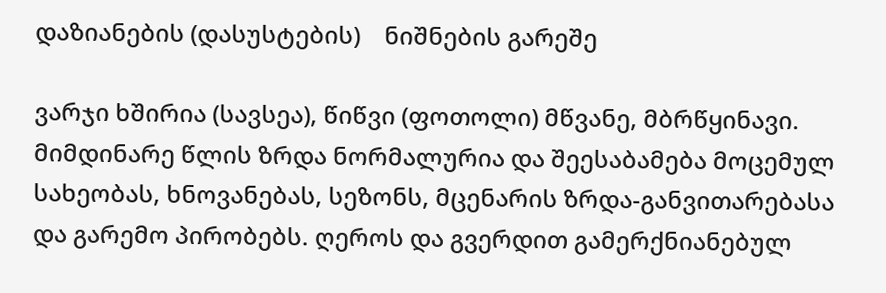დაზიანების (დასუსტების)    ნიშნების გარეშე

ვარჯი ხშირია (სავსეა), წიწვი (ფოთოლი) მწვანე, მბრწყინავი. მიმდინარე წლის ზრდა ნორმალურია და შეესაბამება მოცემულ სახეობას, ხნოვანებას, სეზონს, მცენარის ზრდა-განვითარებასა და გარემო პირობებს. ღეროს და გვერდით გამერქნიანებულ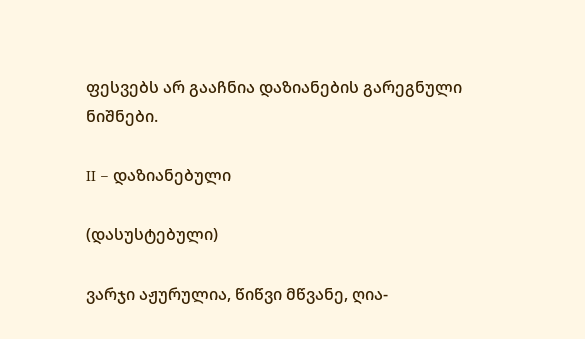ფესვებს არ გააჩნია დაზიანების გარეგნული ნიშნები.

II − დაზიანებული

(დასუსტებული)

ვარჯი აჟურულია, წიწვი მწვანე, ღია-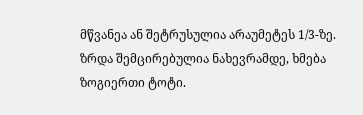მწვანეა ან შეტრუსულია არაუმეტეს 1/3-ზე. ზრდა შემცირებულია ნახევრამდე, ხმება ზოგიერთი ტოტი.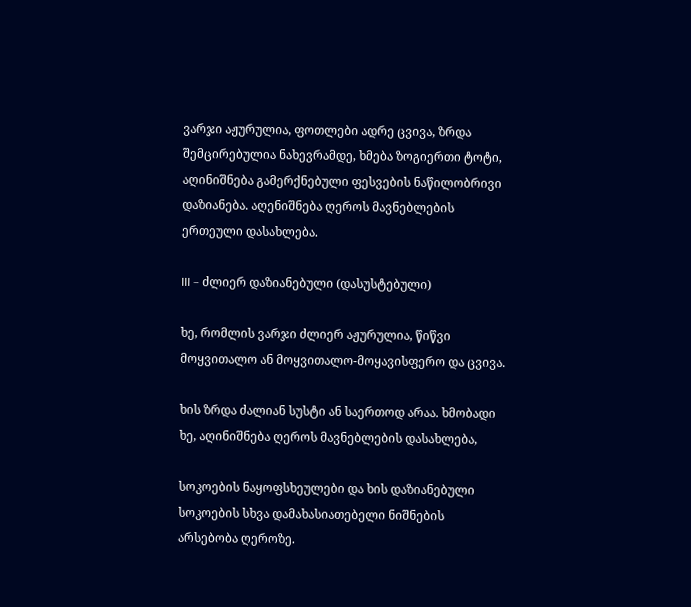ვარჯი აჟურულია, ფოთლები ადრე ცვივა, ზრდა შემცირებულია ნახევრამდე, ხმება ზოგიერთი ტოტი, აღინიშნება გამერქნებული ფესვების ნაწილობრივი დაზიანება. აღენიშნება ღეროს მავნებლების ერთეული დასახლება.

III − ძლიერ დაზიანებული (დასუსტებული)

ხე, რომლის ვარჯი ძლიერ აჟურულია, წიწვი მოყვითალო ან მოყვითალო-მოყავისფერო და ცვივა.

ხის ზრდა ძალიან სუსტი ან საერთოდ არაა. ხმობადი ხე, აღინიშნება ღეროს მავნებლების დასახლება,

სოკოების ნაყოფსხეულები და ხის დაზიანებული სოკოების სხვა დამახასიათებელი ნიშნების არსებობა ღეროზე.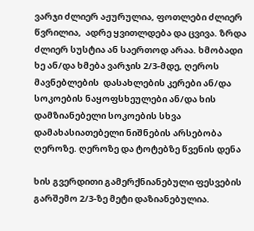ვარჯი ძლიერ აჟურულია, ფოთლები ძლიერ წვრილია,  ადრე ყვითლდება და ცვივა. ზრდა ძლიერ სუსტია ან საერთოდ არაა. ხმობადი ხე ან/და ხმება ვარჯის 2/3-მდე, ღეროს მავნებლების  დასახლების კერები ან/და სოკოების ნაყოფსხეულები ან/და ხის დამზიანებელი სოკოების სხვა დამახასიათებელი ნიშნების არსებობა ღეროზე. ღეროზე და ტოტებზე წვენის დენა

ხის გვერდითი გამერქნიანებული ფესვების გარშემო 2/3-ზე მეტი დაზიანებულია.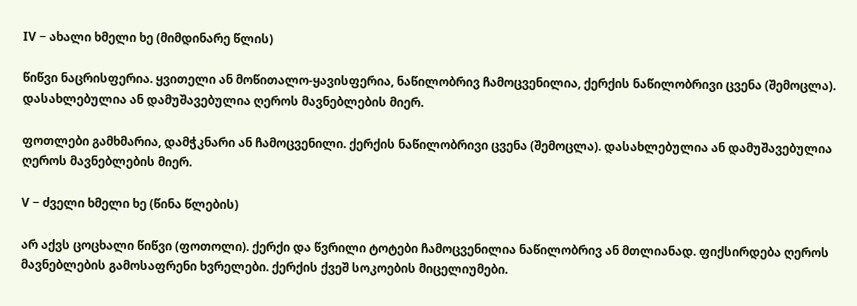IV − ახალი ხმელი ხე (მიმდინარე წლის)

წიწვი ნაცრისფერია. ყვითელი ან მოწითალო-ყავისფერია, ნაწილობრივ ჩამოცვენილია, ქერქის ნაწილობრივი ცვენა (შემოცლა). დასახლებულია ან დამუშავებულია ღეროს მავნებლების მიერ.

ფოთლები გამხმარია, დამჭკნარი ან ჩამოცვენილი. ქერქის ნაწილობრივი ცვენა (შემოცლა). დასახლებულია ან დამუშავებულია ღეროს მავნებლების მიერ.

V − ძველი ხმელი ხე (წინა წლების)

არ აქვს ცოცხალი წიწვი (ფოთოლი). ქერქი და წვრილი ტოტები ჩამოცვენილია ნაწილობრივ ან მთლიანად. ფიქსირდება ღეროს მავნებლების გამოსაფრენი ხვრელები. ქერქის ქვეშ სოკოების მიცელიუმები.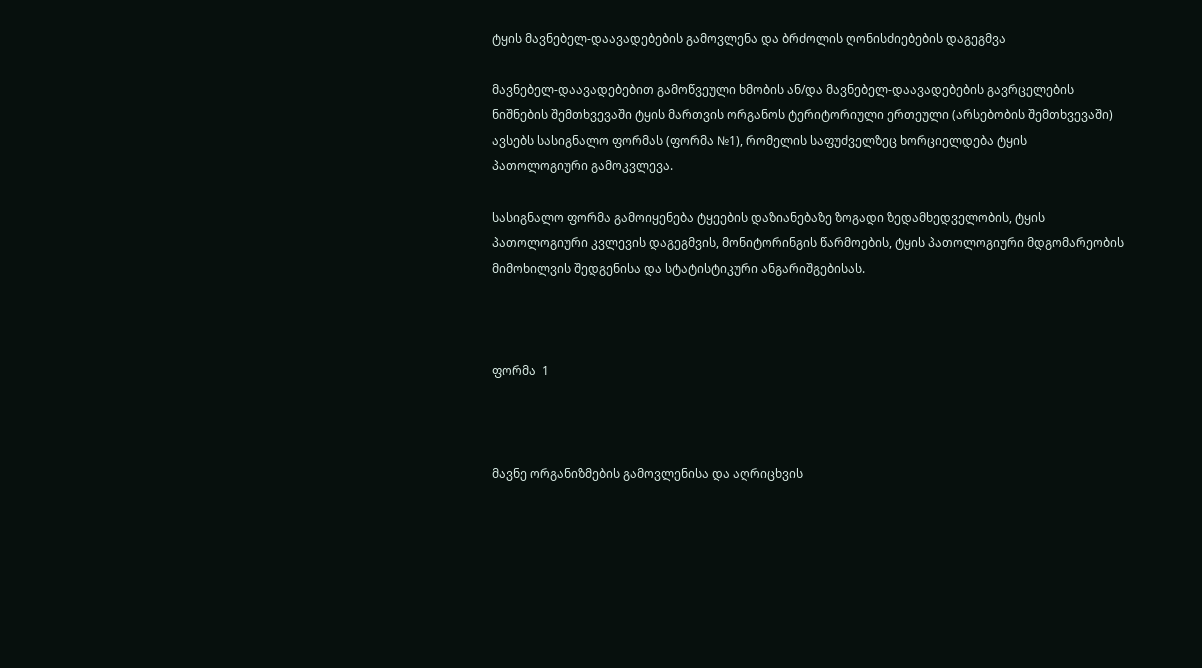ტყის მავნებელ-დაავადებების გამოვლენა და ბრძოლის ღონისძიებების დაგეგმვა

მავნებელ-დაავადებებით გამოწვეული ხმობის ან/და მავნებელ-დაავადებების გავრცელების ნიშნების შემთხვევაში ტყის მართვის ორგანოს ტერიტორიული ერთეული (არსებობის შემთხვევაში) ავსებს სასიგნალო ფორმას (ფორმა №1), რომელის საფუძველზეც ხორციელდება ტყის პათოლოგიური გამოკვლევა.

სასიგნალო ფორმა გამოიყენება ტყეების დაზიანებაზე ზოგადი ზედამხედველობის, ტყის პათოლოგიური კვლევის დაგეგმვის, მონიტორინგის წარმოების, ტყის პათოლოგიური მდგომარეობის მიმოხილვის შედგენისა და სტატისტიკური ანგარიშგებისას.



ფორმა  1



მავნე ორგანიზმების გამოვლენისა და აღრიცხვის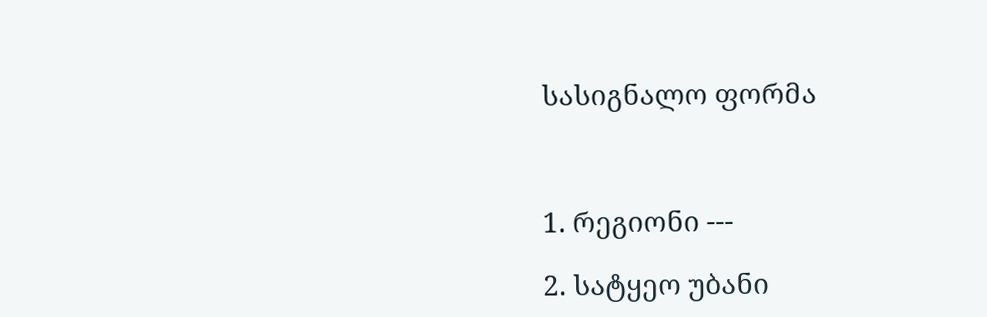სასიგნალო ფორმა



1. რეგიონი ---

2. სატყეო უბანი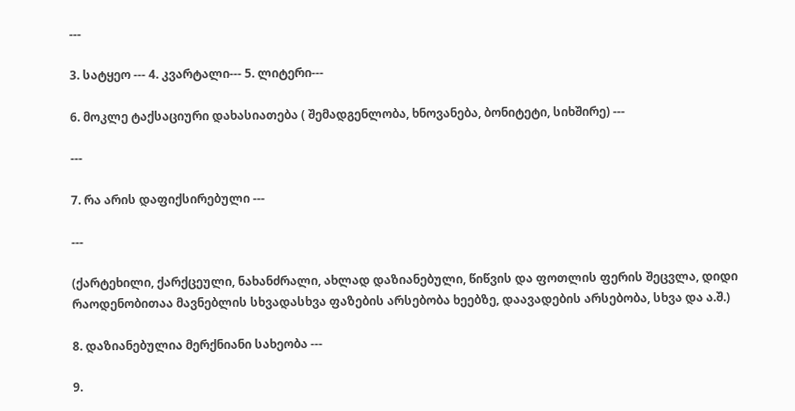---

3. სატყეო --- 4. კვარტალი--- 5. ლიტერი---

6. მოკლე ტაქსაციური დახასიათება ( შემადგენლობა, ხნოვანება, ბონიტეტი, სიხშირე) ---

---

7. რა არის დაფიქსირებული ---

---

(ქარტეხილი, ქარქცეული, ნახანძრალი, ახლად დაზიანებული, წიწვის და ფოთლის ფერის შეცვლა, დიდი რაოდენობითაა მავნებლის სხვადასხვა ფაზების არსებობა ხეებზე, დაავადების არსებობა, სხვა და ა.შ.)

8. დაზიანებულია მერქნიანი სახეობა ---

9.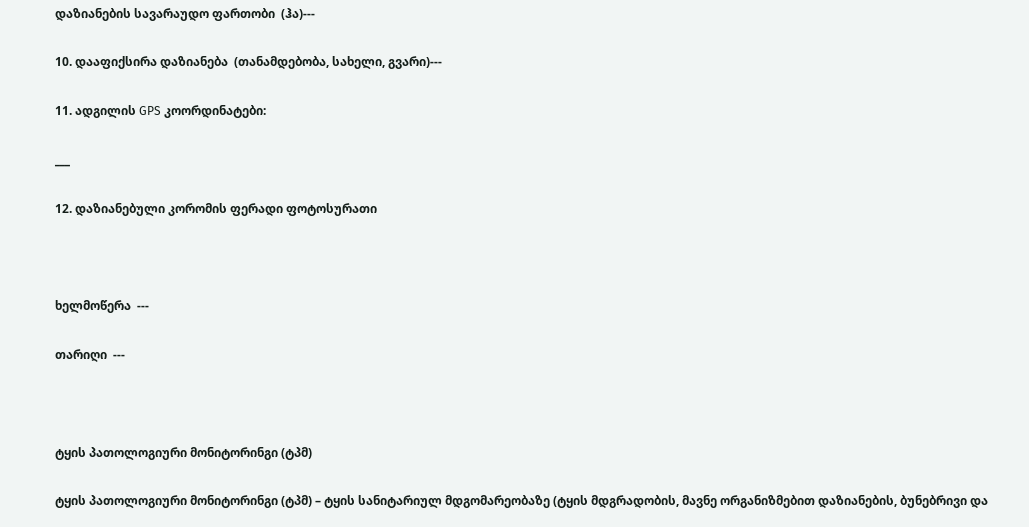დაზიანების სავარაუდო ფართობი  (ჰა)---

10. დააფიქსირა დაზიანება  (თანამდებობა, სახელი, გვარი)---

11. ადგილის GPS კოორდინატები:

___

12. დაზიანებული კორომის ფერადი ფოტოსურათი



ხელმოწერა  ---

თარიღი  ---



ტყის პათოლოგიური მონიტორინგი (ტპმ)

ტყის პათოლოგიური მონიტორინგი (ტპმ) – ტყის სანიტარიულ მდგომარეობაზე (ტყის მდგრადობის, მავნე ორგანიზმებით დაზიანების, ბუნებრივი და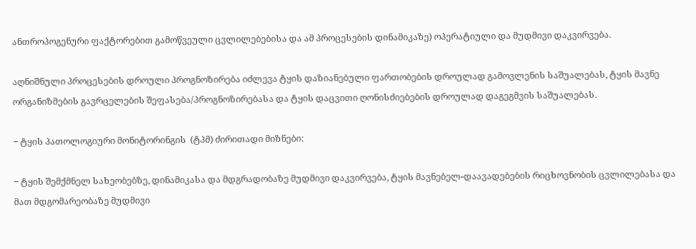ანთროპოგენური ფაქტორებით გამოწვეული ცვლილებებისა და ამ პროცესების დინამიკაზე) ოპერატიული და მუდმივი დაკვირვება.

აღნიშნული პროცესების დროული პროგნოზირება იძლევა ტყის დაზიანებული ფართობების დროულად გამოვლენის საშუალებას, ტყის მავნე ორგანიზმების გავრცელების შეფასება/პროგნოზირებასა და ტყის დაცვითი ღონისძიებების დროულად დაგეგმვის საშუალებას.

− ტყის პათოლოგიური მონიტორინგის  (ტპმ) ძირითადი მიზნები:

− ტყის შემქმნელ სახეობებზე, დინამიკასა და მდგრადობაზე მუდმივი დაკვირვება, ტყის მავნებელ-დაავადებების რიცხოვნობის ცვლილებასა და მათ მდგომარეობაზე მუდმივი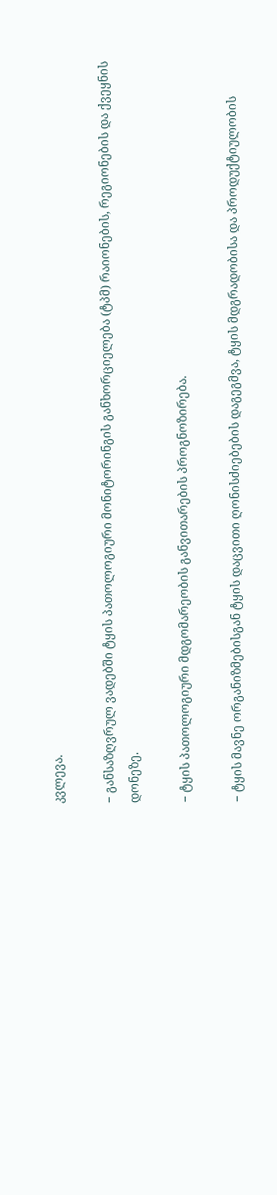კვლევა.

− განსაზღვრულ ვადებში ტყის პათოლოგიური მონიტორინგის განხორციელება (ტპმ) რაიონების, რეგიონების და ქვეყნის დონეზე.

− ტყის პათოლოგიური მდგომარეობის განვითარების პროგნოზირება.

− ტყის მავნე ორგანიზმებისგან ტყის დაცვითი ღონისძიებების დაგეგმვა, ტყის მდგრადობისა და პროდუქტიულობის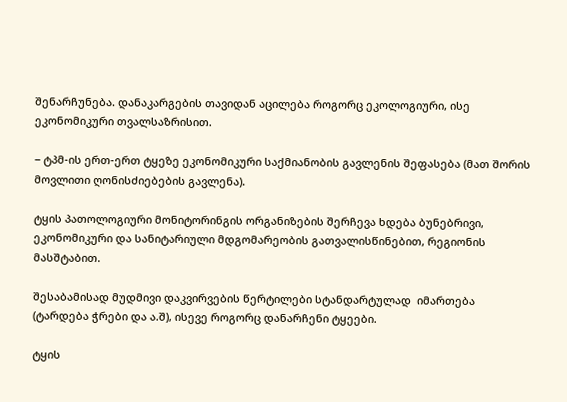შენარჩუნება. დანაკარგების თავიდან აცილება როგორც ეკოლოგიური, ისე ეკონომიკური თვალსაზრისით.

− ტპმ-ის ერთ-ერთ ტყეზე ეკონომიკური საქმიანობის გავლენის შეფასება (მათ შორის მოვლითი ღონისძიებების გავლენა).

ტყის პათოლოგიური მონიტორინგის ორგანიზების შერჩევა ხდება ბუნებრივი, ეკონომიკური და სანიტარიული მდგომარეობის გათვალისწინებით, რეგიონის მასშტაბით.

შესაბამისად მუდმივი დაკვირვების წერტილები სტანდარტულად  იმართება (ტარდება ჭრები და ა.შ), ისევე როგორც დანარჩენი ტყეები.

ტყის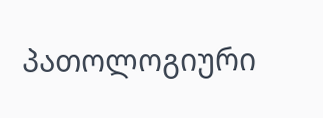პათოლოგიური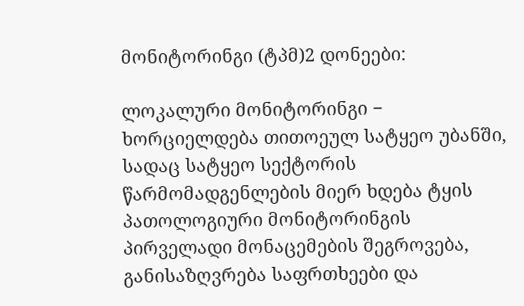მონიტორინგი (ტპმ)2 დონეები:

ლოკალური მონიტორინგი − ხორციელდება თითოეულ სატყეო უბანში, სადაც სატყეო სექტორის წარმომადგენლების მიერ ხდება ტყის პათოლოგიური მონიტორინგის პირველადი მონაცემების შეგროვება, განისაზღვრება საფრთხეები და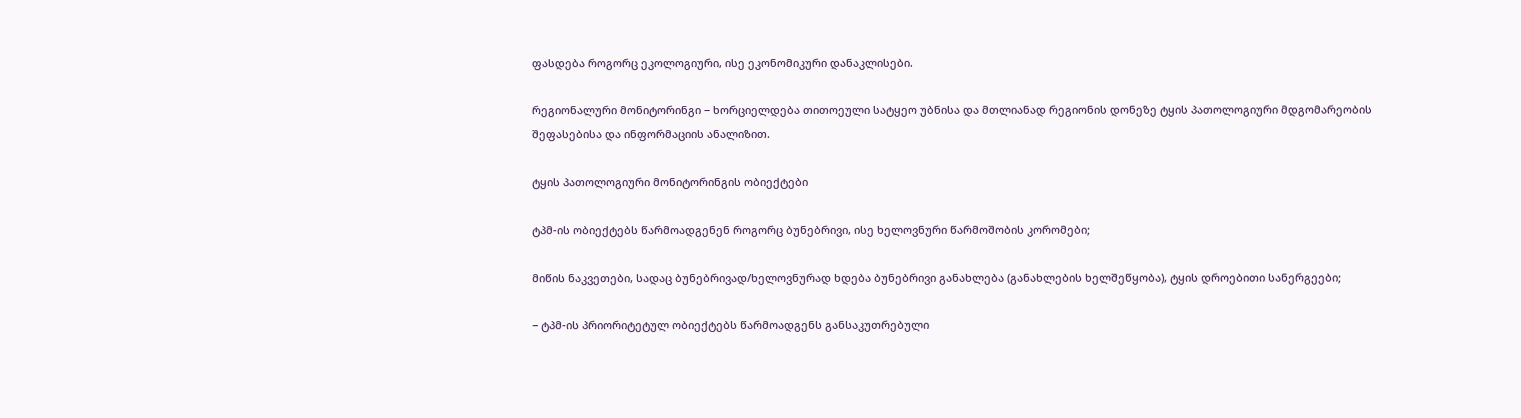ფასდება როგორც ეკოლოგიური, ისე ეკონომიკური დანაკლისები.

რეგიონალური მონიტორინგი − ხორციელდება თითოეული სატყეო უბნისა და მთლიანად რეგიონის დონეზე ტყის პათოლოგიური მდგომარეობის შეფასებისა და ინფორმაციის ანალიზით.

ტყის პათოლოგიური მონიტორინგის ობიექტები

ტპმ-ის ობიექტებს წარმოადგენენ როგორც ბუნებრივი, ისე ხელოვნური წარმოშობის კორომები;

მიწის ნაკვეთები, სადაც ბუნებრივად/ხელოვნურად ხდება ბუნებრივი განახლება (განახლების ხელშეწყობა), ტყის დროებითი სანერგეები;

− ტპმ-ის პრიორიტეტულ ობიექტებს წარმოადგენს განსაკუთრებული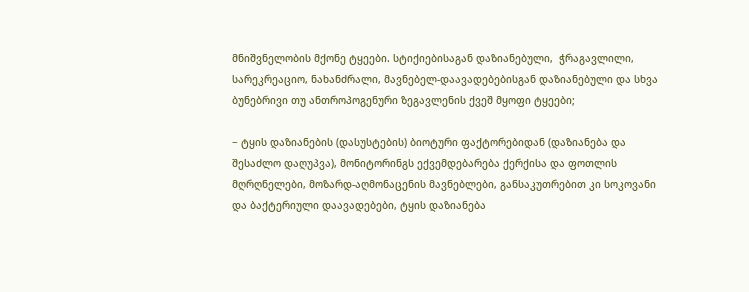მნიშვნელობის მქონე ტყეები. სტიქიებისაგან დაზიანებული,  ჭრაგავლილი, სარეკრეაციო, ნახანძრალი, მავნებელ-დაავადებებისგან დაზიანებული და სხვა ბუნებრივი თუ ანთროპოგენური ზეგავლენის ქვეშ მყოფი ტყეები;

− ტყის დაზიანების (დასუსტების) ბიოტური ფაქტორებიდან (დაზიანება და შესაძლო დაღუპვა), მონიტორინგს ექვემდებარება ქერქისა და ფოთლის მღრღნელები, მოზარდ-აღმონაცენის მავნებლები, განსაკუთრებით კი სოკოვანი და ბაქტერიული დაავადებები, ტყის დაზიანება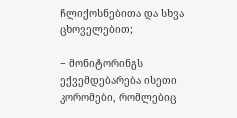ჩლიქოსნებითა და სხვა ცხოველებით;

− მონიტორინგს ექვემდებარება ისეთი კორომები, რომლებიც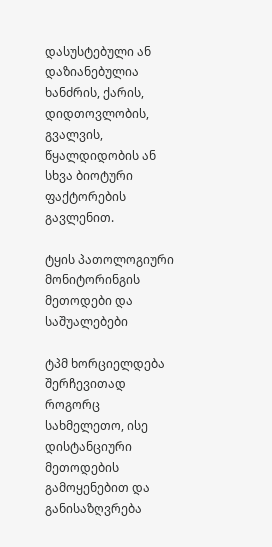დასუსტებული ან დაზიანებულია ხანძრის, ქარის, დიდთოვლობის, გვალვის, წყალდიდობის ან სხვა ბიოტური ფაქტორების გავლენით.

ტყის პათოლოგიური მონიტორინგის მეთოდები და საშუალებები

ტპმ ხორციელდება შერჩევითად როგორც სახმელეთო, ისე დისტანციური მეთოდების გამოყენებით და განისაზღვრება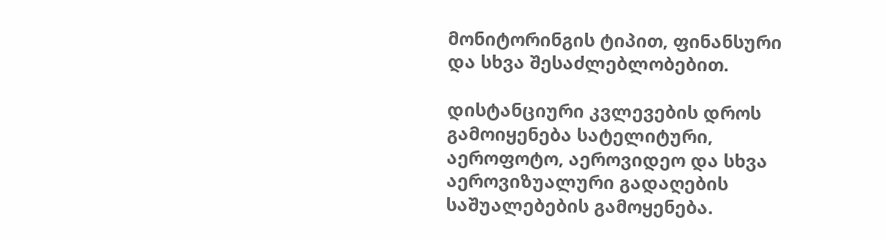მონიტორინგის ტიპით, ფინანსური  და სხვა შესაძლებლობებით.

დისტანციური კვლევების დროს გამოიყენება სატელიტური, აეროფოტო, აეროვიდეო და სხვა აეროვიზუალური გადაღების საშუალებების გამოყენება.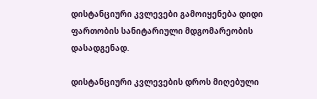დისტანციური კვლევები გამოიყენება დიდი ფართობის სანიტარიული მდგომარეობის დასადგენად.

დისტანციური კვლევების დროს მიღებული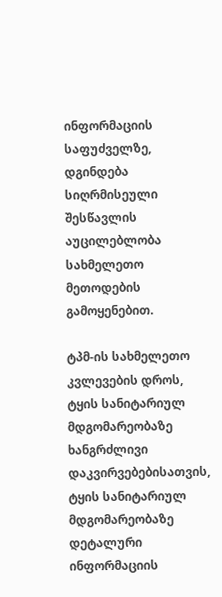ინფორმაციის საფუძველზე, დგინდება  სიღრმისეული შესწავლის აუცილებლობა სახმელეთო მეთოდების  გამოყენებით.

ტპმ-ის სახმელეთო კვლევების დროს, ტყის სანიტარიულ მდგომარეობაზე ხანგრძლივი დაკვირვებებისათვის,  ტყის სანიტარიულ მდგომარეობაზე დეტალური ინფორმაციის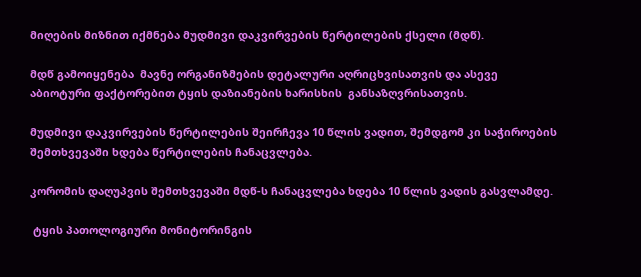მიღების მიზნით იქმნება მუდმივი დაკვირვების წერტილების ქსელი (მდწ).

მდწ გამოიყენება  მავნე ორგანიზმების დეტალური აღრიცხვისათვის და ასევე აბიოტური ფაქტორებით ტყის დაზიანების ხარისხის  განსაზღვრისათვის.

მუდმივი დაკვირვების წერტილების შეირჩევა 10 წლის ვადით, შემდგომ კი საჭიროების შემთხვევაში ხდება წერტილების ჩანაცვლება.

კორომის დაღუპვის შემთხვევაში მდწ-ს ჩანაცვლება ხდება 10 წლის ვადის გასვლამდე.

 ტყის პათოლოგიური მონიტორინგის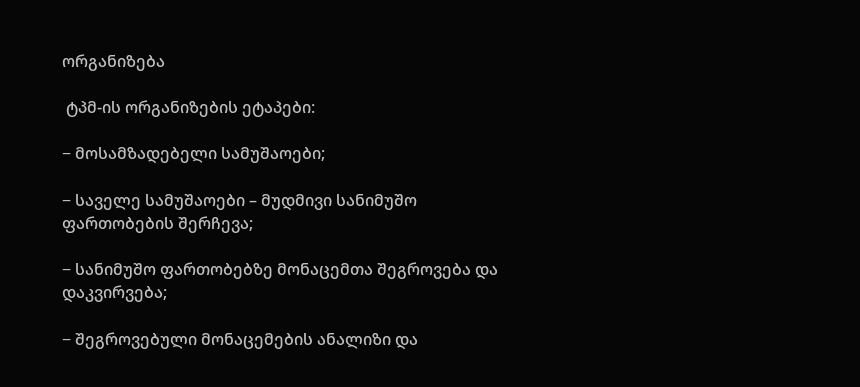ორგანიზება

 ტპმ-ის ორგანიზების ეტაპები:

− მოსამზადებელი სამუშაოები;

− საველე სამუშაოები – მუდმივი სანიმუშო ფართობების შერჩევა;

− სანიმუშო ფართობებზე მონაცემთა შეგროვება და დაკვირვება;

− შეგროვებული მონაცემების ანალიზი და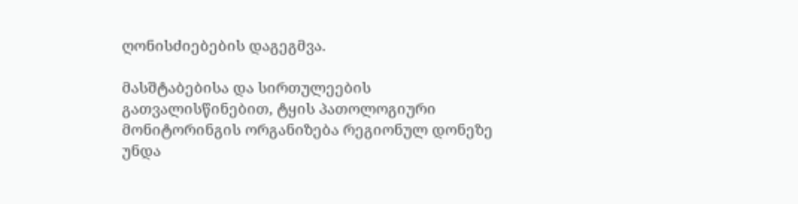ღონისძიებების დაგეგმვა.

მასშტაბებისა და სირთულეების გათვალისწინებით, ტყის პათოლოგიური მონიტორინგის ორგანიზება რეგიონულ დონეზე უნდა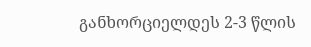განხორციელდეს 2-3 წლის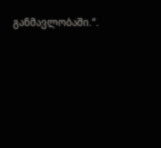განმავლობაში.“.